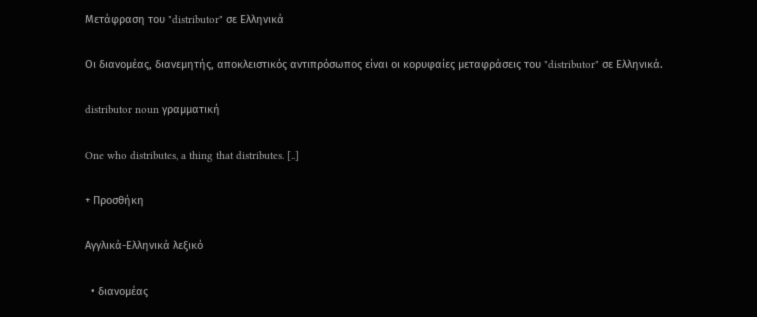Μετάφραση του "distributor" σε Ελληνικά

Οι διανομέας, διανεμητής, αποκλειστικός αντιπρόσωπος είναι οι κορυφαίες μεταφράσεις του "distributor" σε Ελληνικά.

distributor noun γραμματική

One who distributes, a thing that distributes. [..]

+ Προσθήκη

Αγγλικά-Ελληνικά λεξικό

  • διανομέας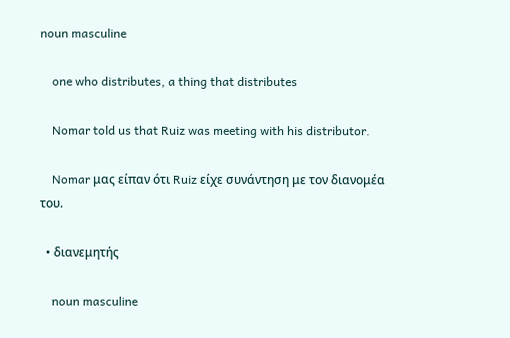noun masculine

    one who distributes, a thing that distributes

    Nomar told us that Ruiz was meeting with his distributor.

    Nomar μας είπαν ότι Ruiz είχε συνάντηση με τον διανομέα του.

  • διανεμητής

    noun masculine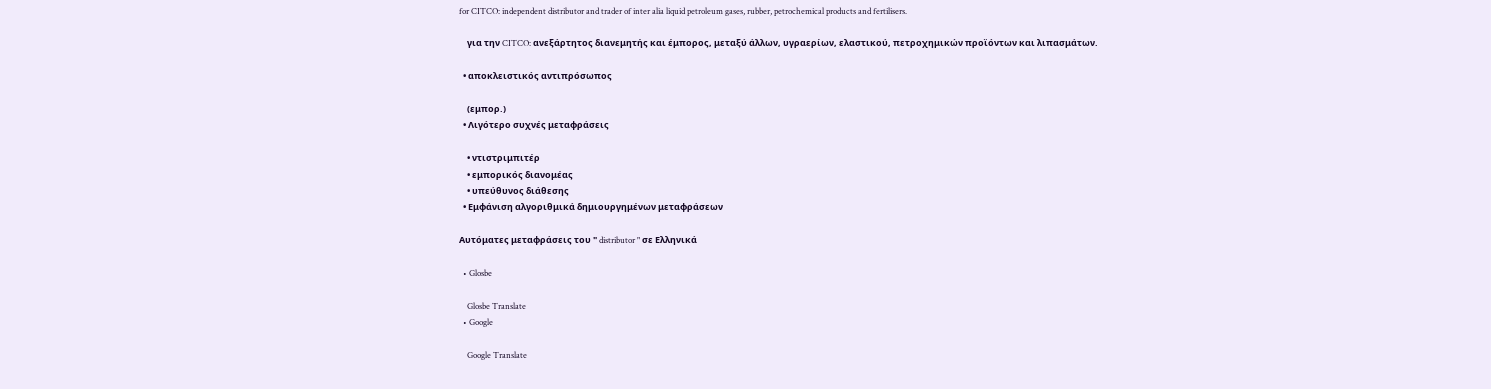for CITCO: independent distributor and trader of inter alia liquid petroleum gases, rubber, petrochemical products and fertilisers.

    για την CITCO: ανεξάρτητος διανεμητής και έμπορος, μεταξύ άλλων, υγραερίων, ελαστικού, πετροχημικών προϊόντων και λιπασμάτων.

  • αποκλειστικός αντιπρόσωπος

    (εμπορ.)
  • Λιγότερο συχνές μεταφράσεις

    • ντιστριμπιτέρ
    • εμπορικός διανομέας
    • υπεύθυνος διάθεσης
  • Εμφάνιση αλγοριθμικά δημιουργημένων μεταφράσεων

Αυτόματες μεταφράσεις του " distributor " σε Ελληνικά

  • Glosbe

    Glosbe Translate
  • Google

    Google Translate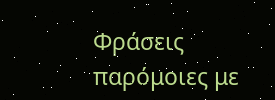Φράσεις παρόμοιες με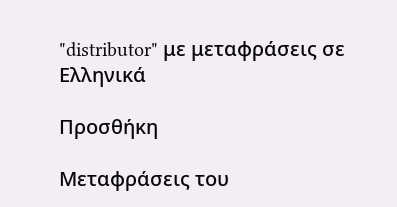"distributor" με μεταφράσεις σε Ελληνικά

Προσθήκη

Μεταφράσεις του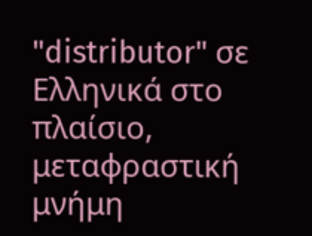"distributor" σε Ελληνικά στο πλαίσιο, μεταφραστική μνήμη